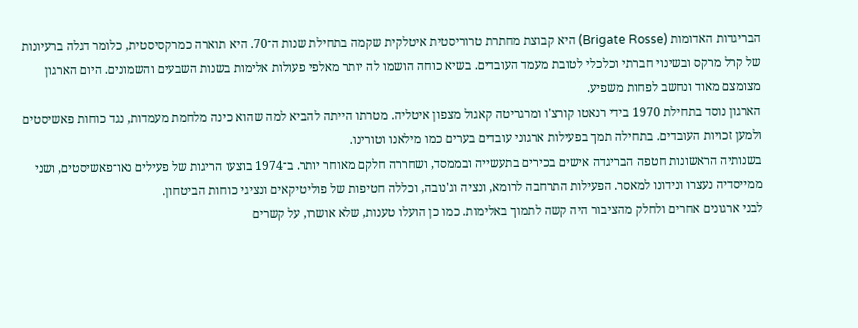הבריגדות האדומות (Brigate Rosse) היא קבוצת מחתרת טרוריסטית איטלקית שקמה בתחילת שנות ה־70. היא תוארה כמרקסיסטית, כלומר דגלה ברעיונות של קרל מרקס ובשינוי חברתי וכלכלי לטובת מעמד העובדים. בשיא כוחה הושמו לה יותר מאלפי פעולות אלימות בשנות השבעים והשמונים. היום הארגון מצומצם מאוד ונחשב לפחות משפיע.
הארגון נוסד בתחילת 1970 בידי רנאטו קורצ'ו ומרגריטה קאגול מצפון איטליה. מטרתו הייתה להביא למה שהוא כינה מלחמת מעמדות, נגד כוחות פאשיסטים ולמען זכויות העובדים. בתחילה תמך בפעילות ארגוני עובדים בערים כמו מילאנו וטורינו.
בשנותיה הראשונות חטפה הבריגדה אישים בכירים בתעשייה ובממסד, ושחררה חלקם מאוחר יותר. ב־1974 בוצעו הריגות של פעילים נאו־פאשיסטים, ושני ממייסדיה נעצרו ונידונו למאסר. הפעילות התרחבה לרומא, ונציה וג'נובה, וכללה חטיפות של פוליטיקאים ונציגי כוחות הביטחון.
לבני ארגונים אחרים ולחלק מהציבור היה קשה לתמוך באלימות. כמו כן הועלו טענות, שלא אושרו, על קשרים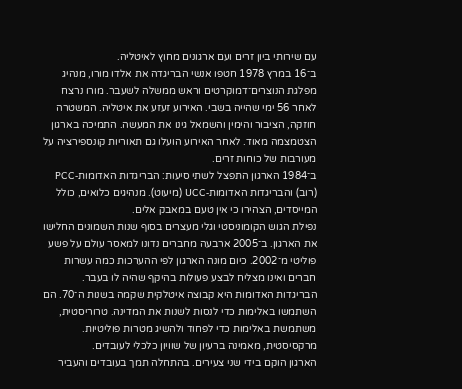עם שירותי ביון זרים ועם ארגונים מחוץ לאיטליה.
ב־16 במרץ 1978 חטפו אנשי הבריגדה את אלדו מורו, מנהיג מפלגת הנוצרים־דמוקרטים וראש ממשלה לשעבר. מורו נרצח לאחר 56 ימי שהייה בשבי. האירוע זעזע את איטליה. המשטרה חוזקה, הציבור והימין והשמאל גינו את המעשה. התמיכה בארגון הצטמצמה מאוד. לאחר האירוע הועלו גם תאוריות קונספירציה על מעורבות של כוחות זרים.
ב־1984 הארגון התפצל לשתי סיעות: הבריגדות האדומות‑PCC (רוב) והבריגדות האדומות‑UCC (מיעוט). מנהיגים כלואים, כולל המייסדים, הצהירו כי אין טעם במאבק אלים.
נפילת הגוש הקומוניסטי וגלי מעצרים בסוף שנות השמונים החלישו את הארגון. ב־2005 ארבעה מחברים נדונו למאסר עולם על פשע פוליטי מ־2002. כיום מונה הארגון לפי ההערכות כמה עשרות חברים ואינו מצליח לבצע פעולות בהיקף שהיה לו בעבר.
הבריגדות האדומות היא קבוצה איטלקית שקמה בשנות ה־70. הם השתמשו באלימות כדי לנסות לשנות את המדינה. טרוריסטית, משתמשת באלימות כדי לפחוד ולהשיג מטרות פוליטיות. מרקסיסטית, מאמינה ברעיון של שוויון כלכלי לעובדים.
הארגון הוקם בידי שני צעירים. בהתחלה תמך בעובדים והעביר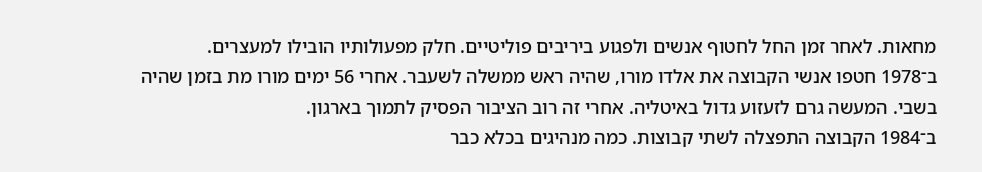מחאות. לאחר זמן החל לחטוף אנשים ולפגוע ביריבים פוליטיים. חלק מפעולותיו הובילו למעצרים.
ב־1978 חטפו אנשי הקבוצה את אלדו מורו, שהיה ראש ממשלה לשעבר. אחרי 56 ימים מורו מת בזמן שהיה בשבי. המעשה גרם לזעזוע גדול באיטליה. אחרי זה רוב הציבור הפסיק לתמוך בארגון.
ב־1984 הקבוצה התפצלה לשתי קבוצות. כמה מנהיגים בכלא כבר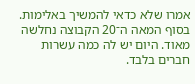אמרו שלא כדאי להמשיך באלימות.
בסוף המאה ה־20 הקבוצה נחלשה מאוד. היום יש לה כמה עשרות חברים בלבד.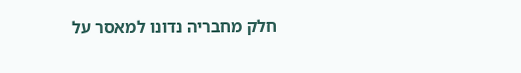חלק מחבריה נדונו למאסר על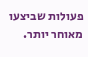פעולות שביצעו מאוחר יותר.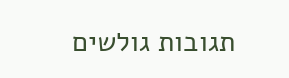תגובות גולשים